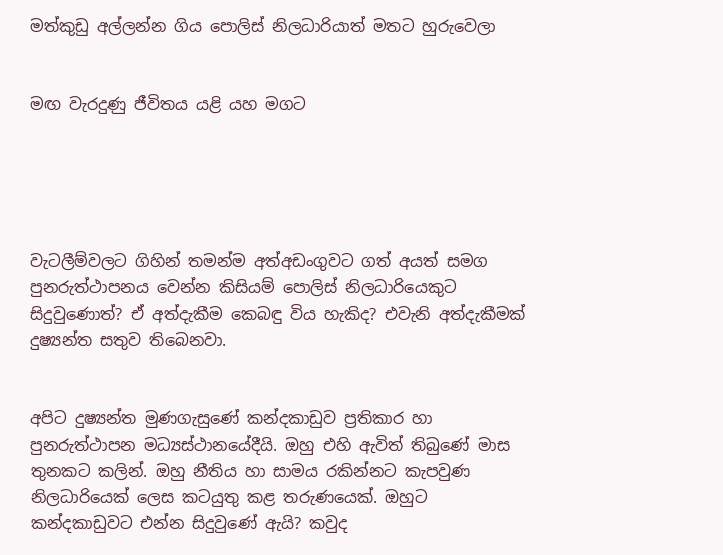මත්කුඩු අල්ලන්න ගිය පොලිස් නිලධාරියාත් මතට හුරුවෙලා


මඟ වැරදුණු ජීවිතය යළි යහ මගට





වැටලීම්වලට ගිහින් තමන්ම අත්අඩංගුවට ගත් අයත් සමග පුනරුත්ථාපනය වෙන්න කිසියම් පොලිස් නිලධාරියෙකුට සිදුවුණොත්? ඒ අත්දැකීම කෙබඳු විය හැකිද? එවැනි අත්දැකීමක් දුෂ්‍යන්ත සතුව තිබෙනවා.


අපිට දුෂ්‍යන්ත මුණගැසුණේ කන්දකාඩුව ප්‍රතිකාර හා පුනරුත්ථාපන මධ්‍යස්ථානයේදීයි. ඔහු එහි ඇවිත් තිබුණේ මාස තුනකට කලින්. ඔහු නීතිය හා සාමය රකින්නට කැපවුණ නිලධාරියෙක් ලෙස කටයුතු කළ තරුණයෙක්. ඔහුට කන්දකාඩුවට එන්න සිදුවුණේ ඇයි? කවුද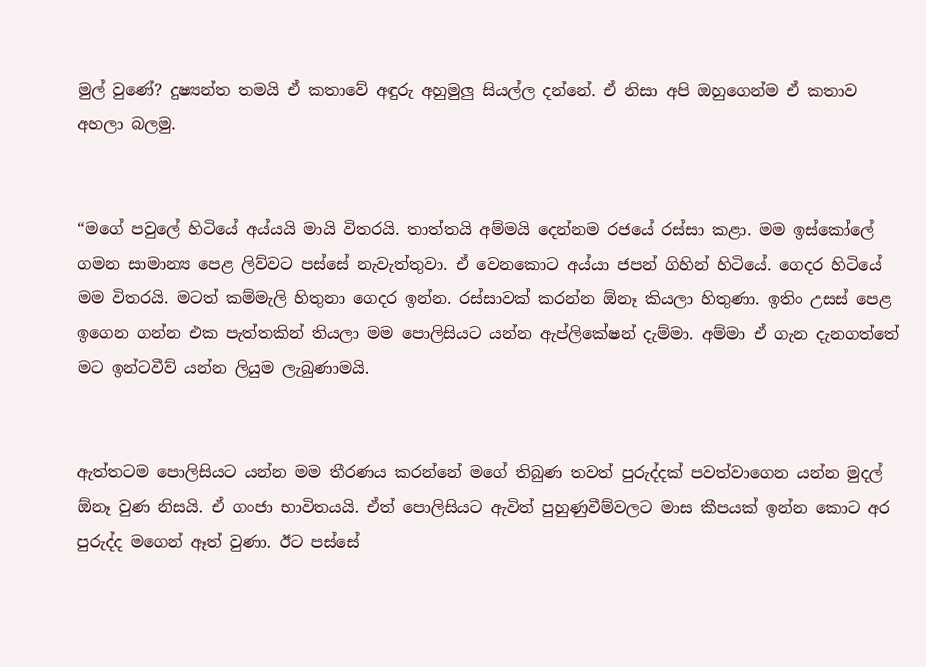මුල් වුණේ? දුෂ්‍යන්ත තමයි ඒ කතාවේ අඳුරු අහුමුලු සියල්ල දන්නේ. ඒ නිසා අපි ඔහුගෙන්ම ඒ කතාව අහලා බලමු.


“මගේ පවුලේ හිටියේ අය්යයි මායි විතරයි. තාත්තයි අම්මයි දෙන්නම රජයේ රස්සා කළා. මම ඉස්කෝලේ ගමන සාමාන්‍ය පෙළ ලිව්වට පස්සේ නැවැත්තුවා. ඒ වෙනකොට අය්යා ජපන් ගිහින් හිටියේ. ගෙදර හිටියේ මම විතරයි. මටත් කම්මැලි හිතුනා ගෙදර ඉන්න. රස්සාවක් කරන්න ඕනෑ කියලා හිතුණා. ඉතිං උසස් පෙළ ඉගෙන ගන්න එක පැත්තකින් තියලා මම පොලිසියට යන්න ඇප්ලිකේෂන් දැම්මා. අම්මා ඒ ගැන දැනගත්තේ මට ඉන්ටවීව් යන්න ලියුම ලැබුණාමයි.


ඇත්තටම පොලිසියට යන්න මම තීරණය කරන්නේ මගේ තිබුණ තවත් පුරුද්දක් පවත්වාගෙන යන්න මුදල් ඕනෑ වුණ නිසයි. ඒ ගංජා භාවිතයයි. ඒත් පොලිසියට ඇවිත් පුහුණුවීම්වලට මාස කීපයක් ඉන්න කොට අර පුරුද්ද මගෙන් ඈත් වුණා. ඊට පස්සේ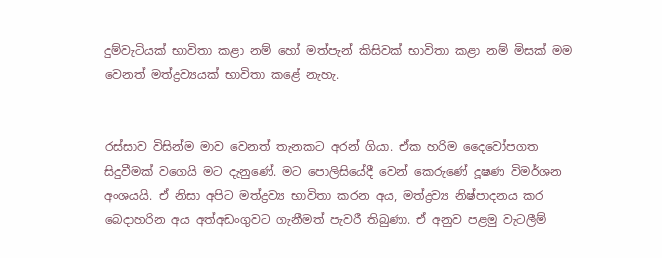දුම්වැටියක් භාවිතා කළා නම් හෝ මත්පැන් කිසිවක් භාවිතා කළා නම් මිසක් මම වෙනත් මත්ද්‍රව්‍යයක් භාවිතා කළේ නැහැ.


රස්සාව විසින්ම මාව වෙනත් තැනකට අරන් ගියා. ඒක හරිම දෛවෝපගත සිදුවීමක් වගෙයි මට දැනුණේ. මට පොලිසියේදී වෙන් කෙරුණේ දූෂණ විමර්ශන අංශයයි. ඒ නිසා අපිට මත්ද්‍රව්‍ය භාවිතා කරන අය, මත්ද්‍රව්‍ය නිෂ්පාදනය කර බෙදාහරින අය අත්අඩංගුවට ගැනීමත් පැවරී තිබුණා. ඒ අනුව පළමු වැටලීම්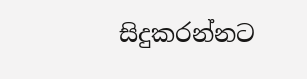සිදුකරන්නට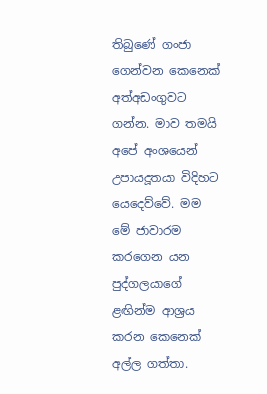තිබුණේ ගංජා ගෙන්වන කෙනෙක් අත්අඩංගුවට ගන්න. මාව තමයි අපේ අංශයෙන් උපායදූතයා විදිහට යෙදෙව්වේ. මම මේ ජාවාරම කරගෙන යන පුද්ගලයාගේ ළඟින්ම ආශ්‍රය කරන කෙනෙක් අල්ල ගත්තා.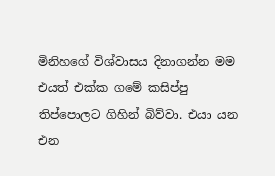මිනිහගේ විශ්වාසය දිනාගන්න මම එයත් එක්ක ගමේ කසිප්පු තිප්පොලට ගිහින් බිව්වා. එයා යන එන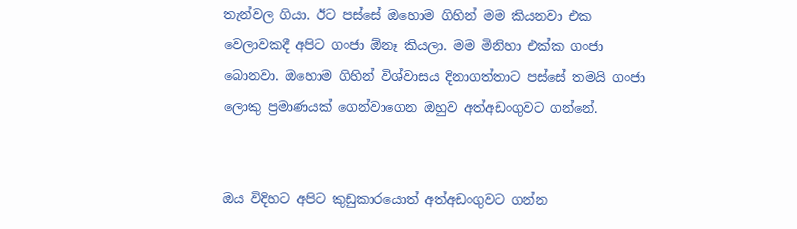තැන්වල ගියා. ඊට පස්සේ ඔහොම ගිහින් මම කියනවා එක වෙලාවකදී අපිට ගංජා ඕනෑ කියලා. මම මිනිහා එක්ක ගංජා බොනවා. ඔහොම ගිහින් විශ්වාසය දිනාගත්තාට පස්සේ තමයි ගංජා ලොකු ප්‍රමාණයක් ගෙන්වාගෙන ඔහුව අත්අඩංගුවට ගන්නේ.


ඔය විදිහට අපිට කුඩුකාරයොත් අත්අඩංගුවට ගන්න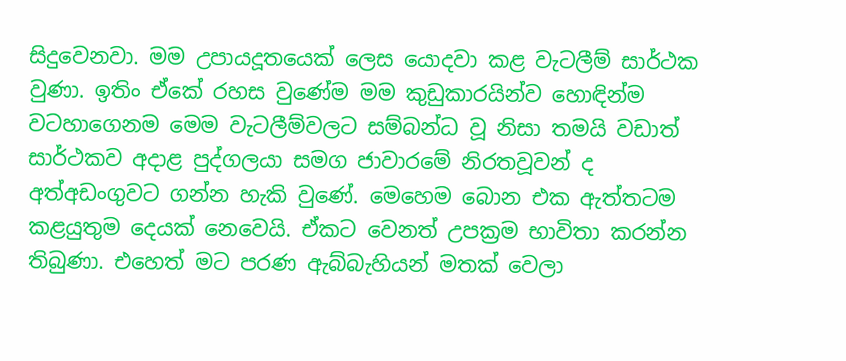සිදුවෙනවා. මම උපායදූතයෙක් ලෙස යොදවා කළ වැටලීම් සාර්ථක වුණා. ඉතිං ඒකේ රහස වුණේම මම කුඩුකාරයින්ව හොඳින්ම වටහාගෙනම මෙම වැටලීම්වලට සම්බන්ධ වූ නිසා තමයි වඩාත් සාර්ථකව අදාළ පුද්ගලයා සමග ජාවාරමේ නිරතවූවන් ද අත්අඩංගුවට ගන්න හැකි වුණේ. මෙහෙම බොන එක ඇත්තටම කළයුතුම දෙයක් නෙවෙයි. ඒකට වෙනත් උපක්‍රම භාවිතා කරන්න තිබුණා. එහෙත් මට පරණ ඇබ්බැහියන් මතක් වෙලා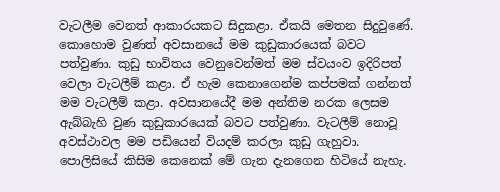වැටලීම වෙනත් ආකාරයකට සිදුකළා. ඒකයි මෙතන සිදුවුණේ. කොහොම වුණත් අවසානයේ මම කුඩුකාරයෙක් බවට පත්වුණා. කුඩු භාවිතය වෙනුවෙන්මත් මම ස්වයංව ඉදිරිපත් වෙලා වැටලීම් කළා. ඒ හැම කෙනාගෙන්ම කප්පමක් ගන්නත් මම වැටලීම් කළා. අවසානයේදී මම අන්තිම නරක ලෙසම ඇබ්බැහි වුණ කුඩුකාරයෙක් බවට පත්වුණා. වැටලීම් නොවූ අවස්ථාවල මම පඩියෙන් වියදම් කරලා කුඩු ගැහුවා. පොලිසියේ කිසිම කෙනෙක් මේ ගැන දැනගෙන හිටියේ නැහැ.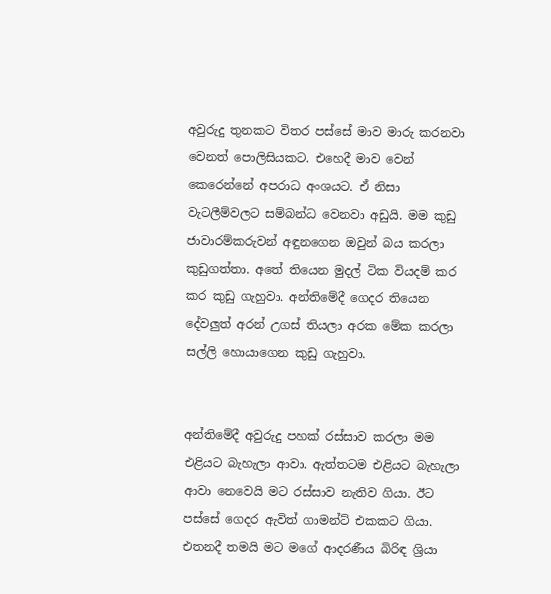අවුරුදු තුනකට විතර පස්සේ මාව මාරු කරනවා වෙනත් පොලිසියකට. එහෙදී මාව වෙන් කෙරෙන්නේ අපරාධ අංශයට. ඒ නිසා වැටලීම්වලට සම්බන්ධ වෙනවා අඩුයි. මම කුඩු ජාවාරම්කරුවන් අඳුනගෙන ඔවුන් බය කරලා කුඩුගත්තා. අතේ තියෙන මුදල් ටික වියදම් කර කර කුඩු ගැහුවා. අන්තිමේදී ගෙදර තියෙන දේවලුත් අරන් උගස් තියලා අරක මේක කරලා සල්ලි හොයාගෙන කුඩු ගැහුවා.


අන්තිමේදී අවුරුදු පහක් රස්සාව කරලා මම එළියට බැහැලා ආවා. ඇත්තටම එළියට බැහැලා ආවා නෙවෙයි මට රස්සාව නැතිව ගියා. ඊට පස්සේ ගෙදර ඇවිත් ගාමන්ට් එකකට ගියා. එතනදී තමයි මට මගේ ආදරණීය බිරිඳ ශ්‍රියා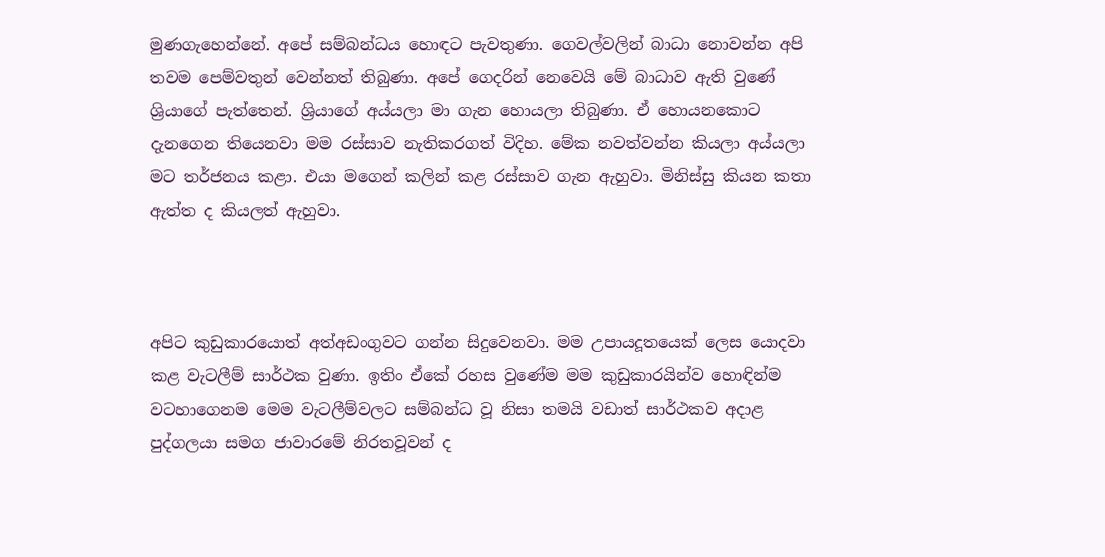මුණගැහෙන්නේ. අපේ සම්බන්ධය හොඳට පැවතුණා. ගෙවල්වලින් බාධා නොවන්න අපි තවම පෙම්වතුන් වෙන්නත් තිබුණා. අපේ ගෙදරින් නෙවෙයි මේ බාධාව ඇති වුණේ ශ්‍රියාගේ පැත්තෙන්. ශ්‍රියාගේ අය්යලා මා ගැන හොයලා තිබුණා. ඒ හොයනකොට දැනගෙන තියෙනවා මම රස්සාව නැතිකරගත් විදිහ. මේක නවත්වන්න කියලා අය්යලා මට තර්ජනය කළා. එයා මගෙන් කලින් කළ රස්සාව ගැන ඇහුවා. මිනිස්සු කියන කතා ඇත්ත ද කියලත් ඇහුවා.



අපිට කුඩුකාරයොත් අත්අඩංගුවට ගන්න සිදුවෙනවා. මම උපායදූතයෙක් ලෙස යොදවා කළ වැටලීම් සාර්ථක වුණා. ඉතිං ඒකේ රහස වුණේම මම කුඩුකාරයින්ව හොඳින්ම වටහාගෙනම මෙම වැටලීම්වලට සම්බන්ධ වූ නිසා තමයි වඩාත් සාර්ථකව අදාළ පුද්ගලයා සමග ජාවාරමේ නිරතවූවන් ද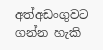අත්අඩංගුවට ගන්න හැකි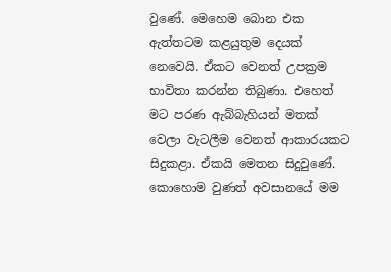වුණේ. මෙහෙම බොන එක ඇත්තටම කළයුතුම දෙයක් නෙවෙයි. ඒකට වෙනත් උපක්‍රම භාවිතා කරන්න තිබුණා. එහෙත් මට පරණ ඇබ්බැහියන් මතක් වෙලා වැටලීම වෙනත් ආකාරයකට සිදුකළා. ඒකයි මෙතන සිදුවුණේ. කොහොම වුණත් අවසානයේ මම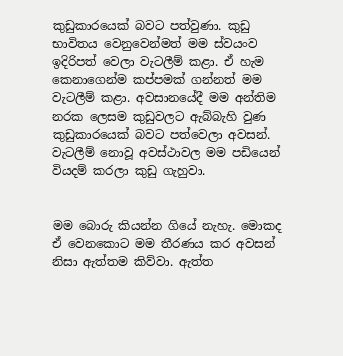කුඩුකාරයෙක් බවට පත්වුණා. කුඩු භාවිතය වෙනුවෙන්මත් මම ස්වයංව ඉදිරිපත් වෙලා වැටලීම් කළා. ඒ හැම කෙනාගෙන්ම කප්පමක් ගන්නත් මම වැටලීම් කළා. අවසානයේදී මම අන්තිම නරක ලෙසම කුඩුවලට ඇබ්බැහි වුණ කුඩුකාරයෙක් බවට පත්වෙලා අවසන්. වැටලීම් නොවූ අවස්ථාවල මම පඩියෙන් වියදම් කරලා කුඩු ගැහුවා.


මම බොරු කියන්න ගියේ නැහැ. මොකද ඒ වෙනකොට මම තීරණය කර අවසන් නිසා ඇත්තම කිව්වා. ඇත්ත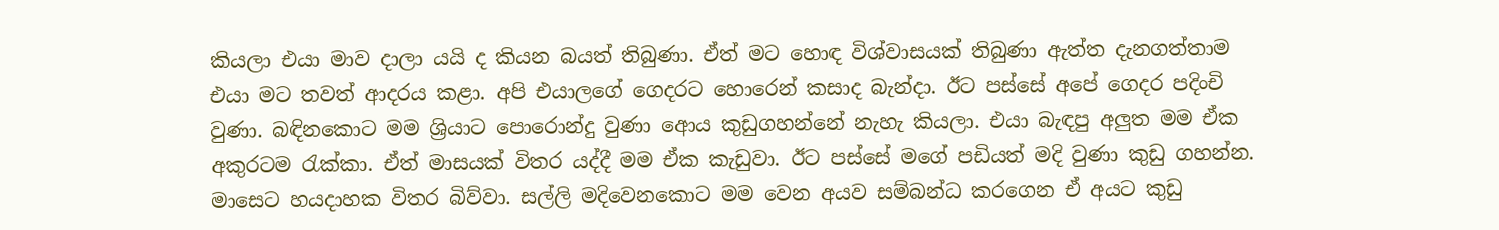කියලා එයා මාව දාලා යයි ද කියන බයත් තිබුණා. ඒත් මට හොඳ විශ්වාසයක් තිබුණා ඇත්ත දැනගත්තාම එයා මට තවත් ආදරය කළා. අපි එයාලගේ ගෙදරට හොරෙන් කසාද බැන්දා. ඊට පස්සේ අපේ ගෙදර පදිංචි වුණා. බඳිනකොට මම ශ්‍රියාට පොරොන්දු වුණා ආෙය කුඩුගහන්නේ නැහැ කියලා. එයා බැඳපු අලුත මම ඒක අකුරටම රැක්කා. ඒත් මාසයක් විතර යද්දී මම ඒක කැඩුවා. ඊට පස්සේ මගේ පඩියත් මදි වුණා කුඩු ගහන්න. මාසෙට හයදාහක විතර බිව්වා. සල්ලි මදිවෙනකොට මම වෙන අයව සම්බන්ධ කරගෙන ඒ අයට කුඩු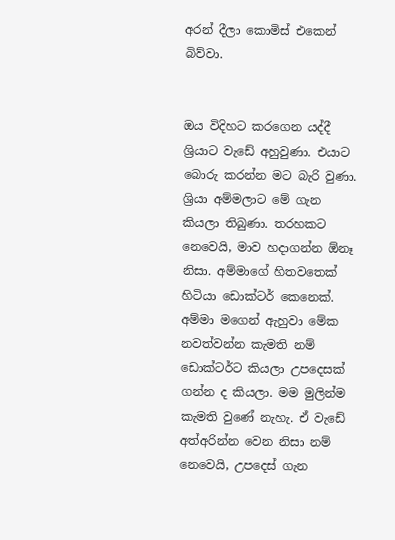අරන් දීලා කොමිස් එකෙන් බිව්වා.


ඔය විදිහට කරගෙන යද්දී ශ්‍රියාට වැඩේ අහුවුණා. එයාට බොරු කරන්න මට බැරි වුණා. ශ්‍රියා අම්මලාට මේ ගැන කියලා තිබුණා. තරහකට නෙවෙයි, මාව හදාගන්න ඕනෑ නිසා. අම්මාගේ හිතවතෙක් හිටියා ඩොක්ටර් කෙනෙක්. අම්මා මගෙන් ඇහුවා මේක නවත්වන්න කැමති නම් ඩොක්ටර්ට කියලා උපදෙසක් ගන්න ද කියලා. මම මුලින්ම කැමති වුණේ නැහැ. ඒ වැඩේ අත්අරින්න වෙන නිසා නම් නෙවෙයි, උපදෙස් ගැන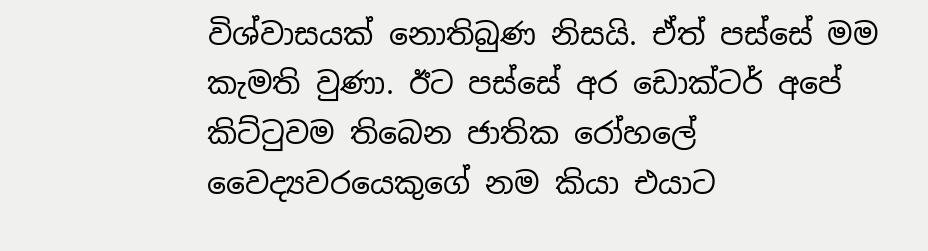විශ්වාසයක් නොතිබුණ නිසයි. ඒත් පස්සේ මම කැමති වුණා. ඊට පස්සේ අර ඩොක්ටර් අපේ කිට්ටුවම තිබෙන ජාතික රෝහලේ වෛද්‍යවරයෙකුගේ නම කියා එයාට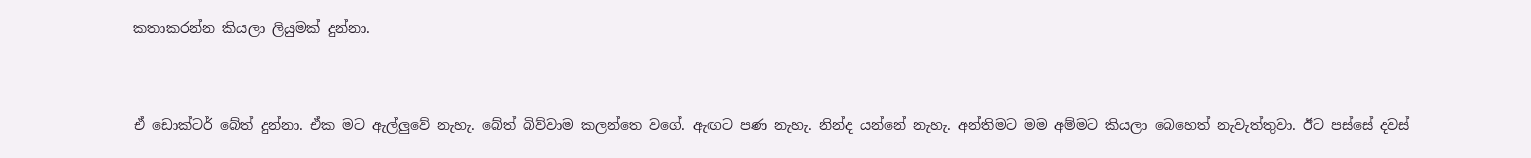කතාකරන්න කියලා ලියුමක් දුන්නා.


ඒ ඩොක්ටර් බේත් දුන්නා. ඒක මට ඇල්ලුවේ නැහැ. බේත් බිව්වාම කලන්තෙ වගේ. ඇඟට පණ නැහැ. නින්ද යන්නේ නැහැ. අන්තිමට මම අම්මට කියලා බෙහෙත් නැවැත්තුවා. ඊට පස්සේ දවස්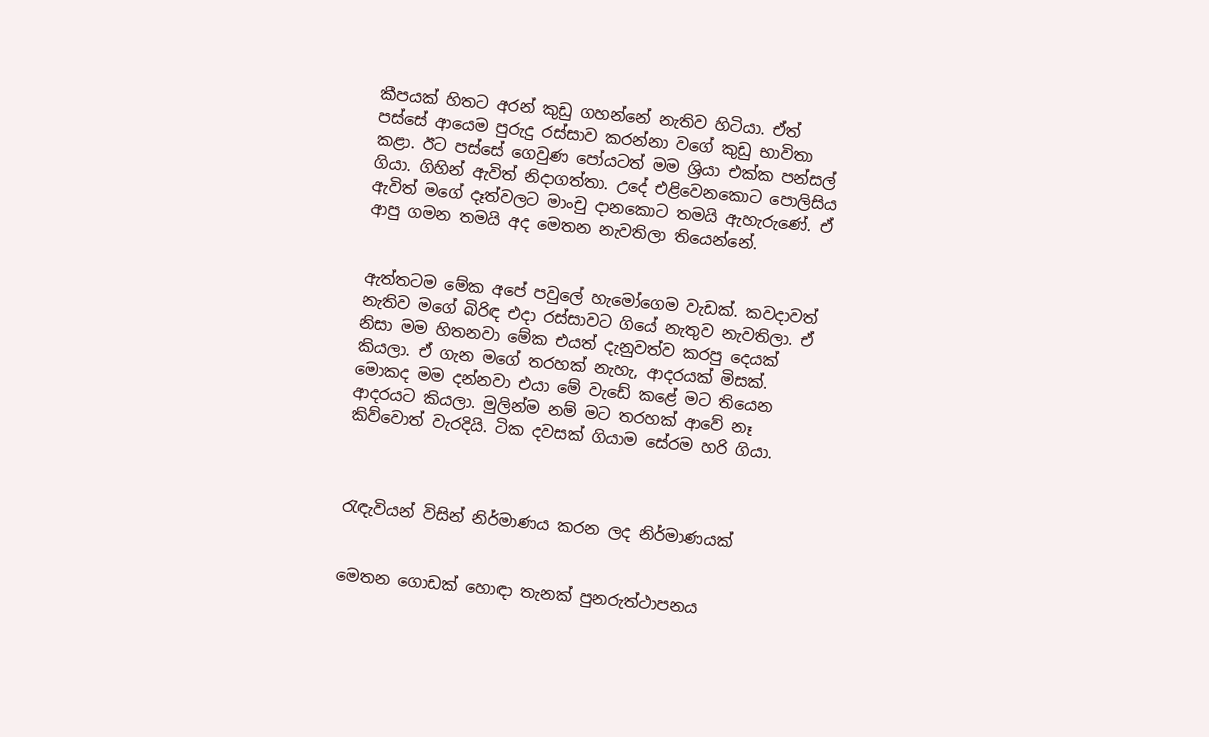කීපයක් හිතට අරන් කුඩු ගහන්නේ නැතිව හිටියා. ඒත් පස්සේ ආයෙම පුරුදු රස්සාව කරන්නා වගේ කුඩු භාවිතා කළා. ඊට පස්සේ ගෙවුණ පෝයටත් මම ශ්‍රියා එක්ක පන්සල් ගියා. ගිහින් ඇවිත් නිදාගත්තා. උදේ එළිවෙනකොට පොලිසිය ඇවිත් මගේ දෑත්වලට මාංචු දානකොට තමයි ඇහැරුණේ. ඒ ආපු ගමන තමයි අද මෙතන නැවතිලා තියෙන්නේ.


ඇත්තටම මේක අපේ පවුලේ හැමෝගෙම වැඩක්. කවදාවත් නැතිව මගේ බිරිඳ එදා රස්සාවට ගියේ නැතුව නැවතිලා. ඒ නිසා මම හිතනවා මේක එයත් දැනුවත්ව කරපු දෙයක් කියලා. ඒ ගැන මගේ තරහක් නැහැ, ආදරයක් මිසක්. මොකද මම දන්නවා එයා මේ වැඩේ කළේ මට තියෙන ආදරයට කියලා. මුලින්ම නම් මට තරහක් ආවේ නෑ කිව්වොත් වැරදියි. ටික දවසක් ගියාම සේරම හරි ගියා.



රැඳැවියන් විසින් නිර්මාණය කරන ලද නිර්මාණයක්


මෙතන ගොඩක් හොඳා තැනක් පුනරුත්ථාපනය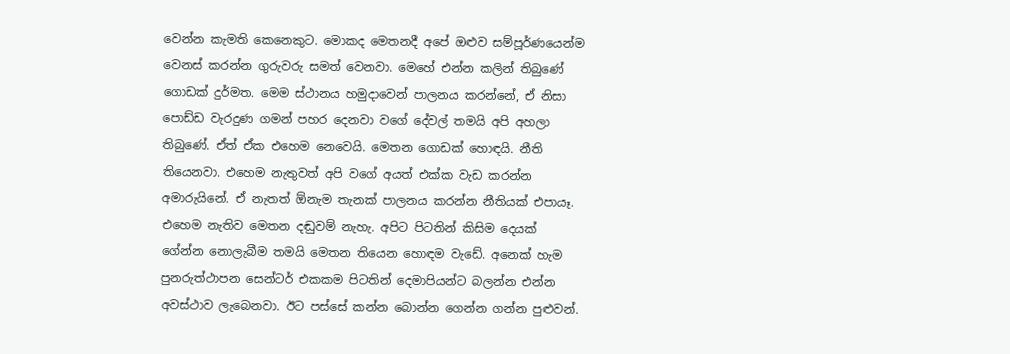වෙන්න කැමති කෙනෙකුට. මොකද මෙතනදී අපේ ඔළුව සම්පූර්ණයෙන්ම වෙනස් කරන්න ගුරුවරු සමත් වෙනවා. මෙහේ එන්න කලින් තිබුණේ ගොඩක් දුර්මත. මෙම ස්ථානය හමුදාවෙන් පාලනය කරන්නේ, ඒ නිසා පොඩ්ඩ වැරදුණ ගමන් පහර දෙනවා වගේ දේවල් තමයි අපි අහලා තිබුණේ. ඒත් ඒක එහෙම නෙවෙයි. මෙතන ගොඩක් හොඳයි. නීති තියෙනවා. එහෙම නැතුවත් අපි වගේ අයත් එක්ක වැඩ කරන්න අමාරුයිනේ. ඒ නැතත් ඕනැම තැනක් පාලනය කරන්න නීතියක් එපායෑ. එහෙම නැතිව මෙතන දඬුවම් නැහැ. අපිට පිටතින් කිසිම දෙයක් ගේන්න නොලැබීම තමයි මෙතන තියෙන හොඳම වැඩේ. අනෙක් හැම පුනරුත්ථාපන සෙන්ටර් එකකම පිටතින් දෙමාපියන්ට බලන්න එන්න අවස්ථාව ලැබෙනවා. ඊට පස්සේ කන්න බොන්න ගෙන්න ගන්න පුළුවන්.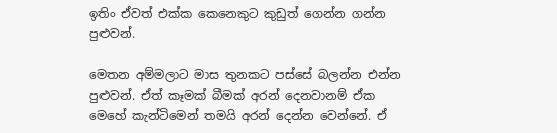ඉතිං ඒවත් එක්ක කෙනෙකුට කුඩුත් ගෙන්න ගන්න පුළුවන්.

මෙතන අම්මලාට මාස තුනකට පස්සේ බලන්න එන්න පුළුවන්. ඒත් කෑමක් බීමක් අරන් දෙනවානම් ඒක මෙහේ කැන්ටිමෙන් තමයි අරන් දෙන්න වෙන්නේ. ඒ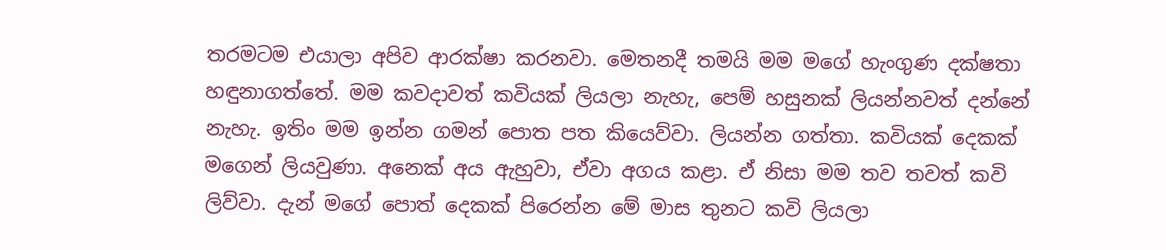තරමටම එයාලා අපිව ආරක්ෂා කරනවා. මෙතනදී තමයි මම මගේ හැංගුණ දක්ෂතා හඳුනාගත්තේ. මම කවදාවත් කවියක් ලියලා නැහැ, පෙම් හසුනක් ලියන්නවත් දන්නේ නැහැ. ඉතිං මම ඉන්න ගමන් පොත පත කියෙව්වා. ලියන්න ගත්තා. කවියක් දෙකක් මගෙන් ලියවුණා. අනෙක් අය ඇහුවා, ඒවා අගය කළා. ඒ නිසා මම තව තවත් කවි ලිව්වා. දැන් මගේ පොත් දෙකක් පිරෙන්න මේ මාස තුනට කවි ලියලා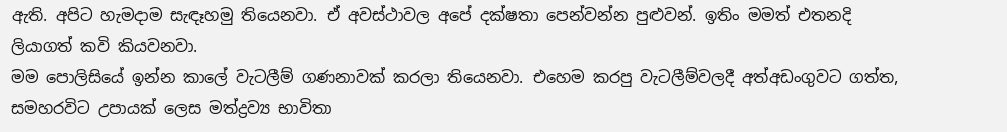ඇති. අපිට හැමදාම සැඳෑහමු තියෙනවා. ඒ අවස්ථාවල අපේ දක්ෂතා පෙන්වන්න පුළුවන්. ඉතිං මමත් එතනදි ලියාගත් කවි කියවනවා.
මම පොලිසියේ ඉන්න කාලේ වැටලීම් ගණනාවක් කරලා තියෙනවා. එහෙම කරපු වැටලීම්වලදී අත්අඩංගුවට ගත්ත, සමහරවිට උපායක් ලෙස මත්ද්‍රව්‍ය භාවිතා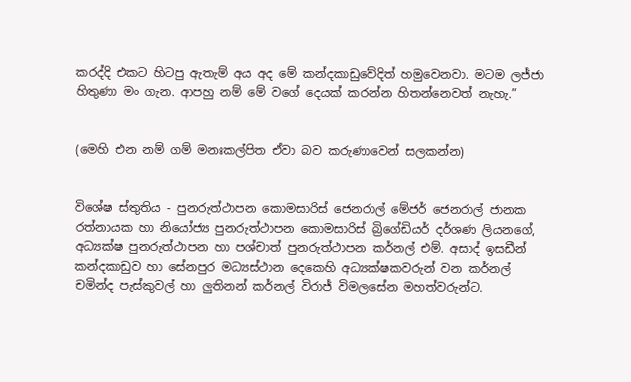කරද්දි එකට හිටපු ඇතැම් අය අද මේ කන්දකාඩුවේදිත් හමුවෙනවා. මටම ලජ්ජා හිතුණා මං ගැන. ආපහු නම් මේ වගේ දෙයක් කරන්න හිතන්නෙවත් නැහැ.”


(මෙහි එන නම් ගම් මනඃකල්පිත ඒවා බව කරුණාවෙන් සලකන්න)


විශේෂ ස්තුතිය - පුනරුත්ථාපන කොමසාරිස් ජෙනරාල් මේජර් ජෙනරාල් ජානක රත්නායක හා නියෝජ්‍ය පුනරුත්ථාපන කොමසාරිස් බ්‍රිගේඩියර් දර්ශණ ලියනගේ, අධ්‍යක්ෂ පුනරුත්ථාපන හා පශ්චාත් පුනරුත්ථාපන කර්නල් එම්. අසාද් ඉසඩීන් කන්දකාඩුව හා සේනපුර මධ්‍යස්ථාන දෙකෙහි අධ්‍යක්ෂකවරුන් වන කර්නල් චමින්ද පැස්කුවල් හා ලුතිනන් කර්නල් විරාජ් විමලසේන මහත්වරුන්ට.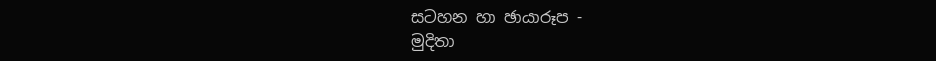සටහන හා ඡායාරූප -
මුදිතා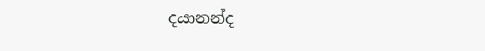දයානන්ද